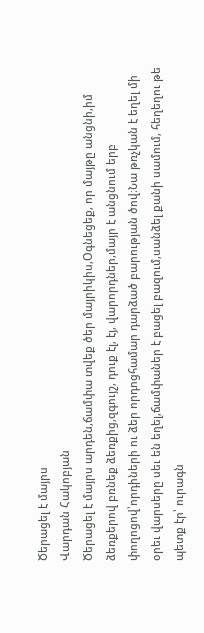Ծերացել է մայրս
Վարդան Հակոբյան
Ծերացել է մայրս արդեն,ճամփա տվեք ծեր մայրիկիս,Օգնեցեք, որ մայթը անցնի,իմ ձեռքերով բռնեք ձեռքից,զգույշ, դուք էլ, էյ, վարորդներ,մայր է անցնում երբ փողոցով՝որդիների ու ձեր որդոցհամար դարձած բարության ծով։Նա թռչկան է եղել մի օրեւ վարսերը սեւ են եղել,ճամփաներ է բացել բազում,սանձել քանի սամում, հեղեղու թե պետք էր՝ ուրագն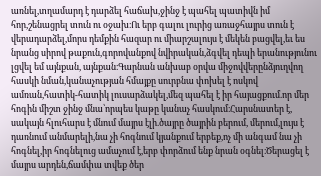առնել,տղամարդ է դարձել հաճախ,ջինջ է պահել պատիվն իմ հոր,շենացրել տուն ու օջախ։Ու երբ գալու լուրից առաջհայրս տուն է վերադարձել,մորս դեմքին հազար ու միարշալույս է մեկեն բացվել,եւ ես նրանց սիրով թաքուն,գորովանքով նվիրական,ձգվել դեպի երանությունու լցվել եմ այնքան, այնքան։Գարնան անխաբ օրվա միջովվերընձյուղվող հասկի նման,կանաչության հմայքը սուրբնա փոխել է ոսկով ամռան,հատիկ-հատիկ լուսարձակել,մեզ պահել է իր հայացքում.որ մեր հոգին միշտ ջինջ մնա՝որպես կաթը կանաչ հասկում։Հարսնատեր է, սակայն հլուհարս է մնում մայրս էլի.ծայրը ծայրին բերում, մերում,լույս է դառնում անմարելի,նա չի հոգնում կյանքում երբեք,ոչ մի անգամ նա չի հոգնել,իր հոգնելուց ամաչում է,երբ փորձում ենք նրան օգնել։Ծերացել է մայրս արդեն,ճամփա տվեք ծեր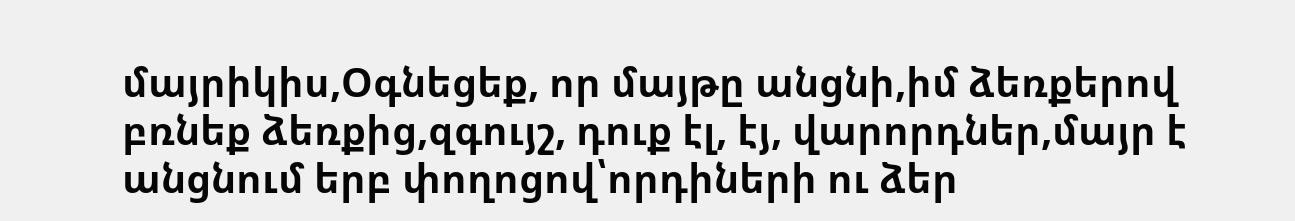մայրիկիս,Օգնեցեք, որ մայթը անցնի,իմ ձեռքերով բռնեք ձեռքից,զգույշ, դուք էլ, էյ, վարորդներ,մայր է անցնում երբ փողոցով՝որդիների ու ձեր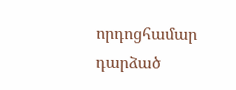որդոցհամար դարձած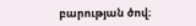բարության ծով։